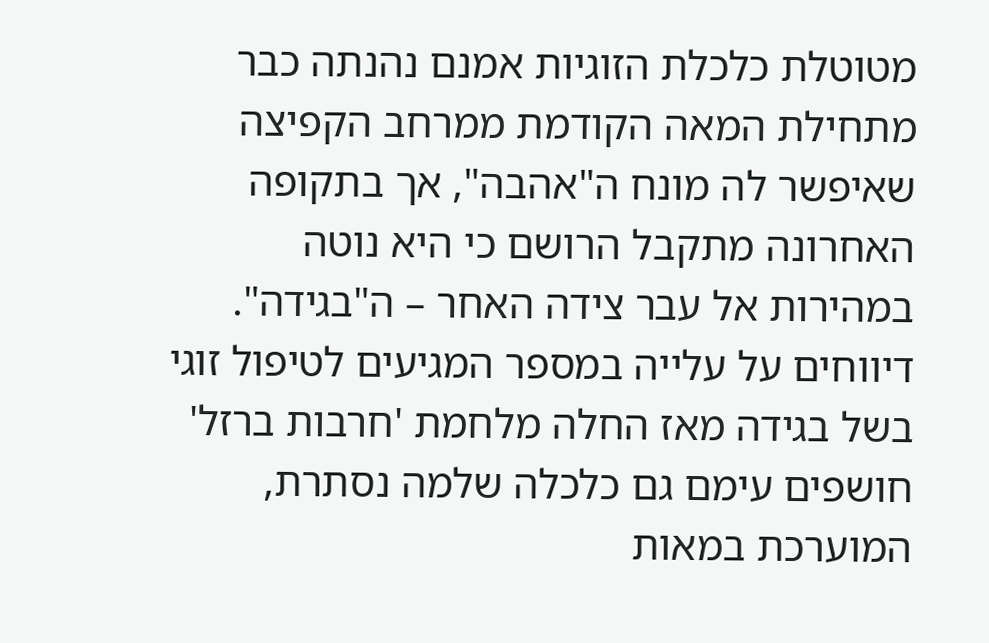מטוטלת כלכלת הזוגיות אמנם נהנתה כבר מתחילת המאה הקודמת ממרחב הקפיצה שאיפשר לה מונח ה"אהבה", אך בתקופה האחרונה מתקבל הרושם כי היא נוטה במהירות אל עבר צידה האחר – ה"בגידה". דיווחים על עלייה במספר המגיעים לטיפול זוגי בשל בגידה מאז החלה מלחמת 'חרבות ברזל' חושפים עימם גם כלכלה שלמה נסתרת, המוערכת במאות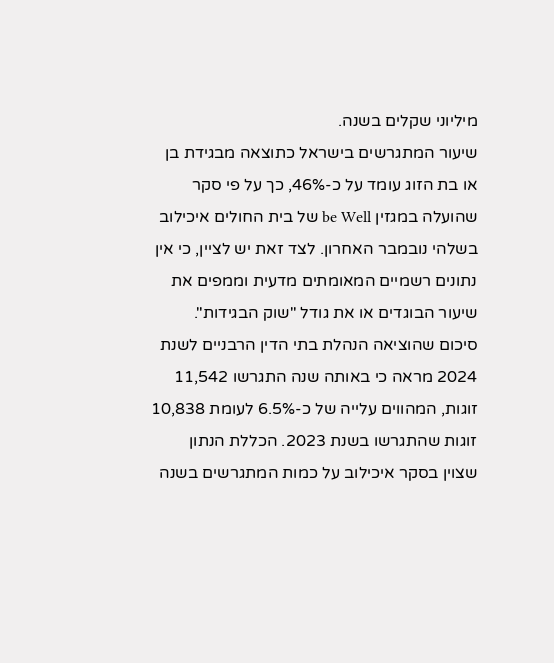מיליוני שקלים בשנה.
שיעור המתגרשים בישראל כתוצאה מבגידת בן או בת הזוג עומד על כ-46%, כך על פי סקר שהועלה במגזין be Well של בית החולים איכילוב בשלהי נובמבר האחרון. לצד זאת יש לציין, כי אין נתונים רשמיים המאומתים מדעית וממפים את שיעור הבוגדים או את גודל "שוק הבגידות".
סיכום שהוציאה הנהלת בתי הדין הרבניים לשנת 2024 מראה כי באותה שנה התגרשו 11,542 זוגות, המהווים עלייה של כ-6.5% לעומת 10,838 זוגות שהתגרשו בשנת 2023. הכללת הנתון שצוין בסקר איכילוב על כמות המתגרשים בשנה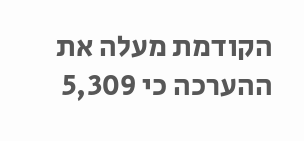הקודמת מעלה את ההערכה כי 5,309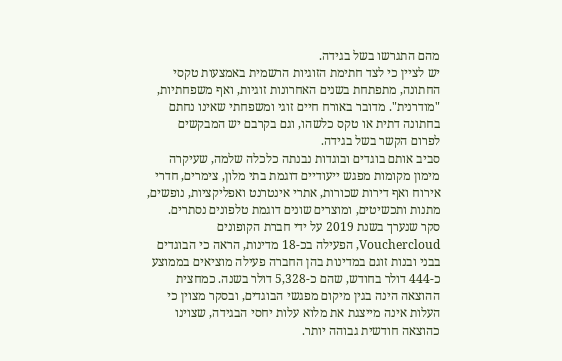מהם התגרשו בשל בגידה.
יש לציין כי לצד חתימת הזוגיות הרשמית באמצעות טקסי החתונה, מתפתחת בשנים האחרונות זוגיות, ואף משפחתיות, "מודרנית". מדובר באורח חיים זוגי ומשפחתי שאינו נחתם בחתונה דתית או טקס כלשהו, וגם בקרבם יש המבקשים לפרום הקשר בשל בגידה.
סביב אותם בוגדים ובוגדות נבנתה כלכלה שלמה, שעיקרה מימון מקומות מפגש ייעודיים דוגמת בתי מלון, צימרים, חדרי אירוח ואף דירות שכורות, אתרי אינטרנט ואפליקציות, נופשים, מתנות ותכשיטים, ומוצרים שונים דוגמת טלפונים נסתרים. סקר שנערך בשנת 2019 על ידי חברת הקופונים Vouchercloud, הפעילה בכ-18 מדינות, הראה כי הבוגדים בבני ובנות זוגם במדינות בהן החברה פעילה מוציאים בממוצע כ-444 דולר בחודש, שהם כ-5,328 דולר בשנה. כמחצית ההוצאה הינה בגין מיקום מפגשי הבוגדים, ובסקר מצוין כי העלות אינה מייצגת את מלוא עלות יחסי הבגידה, שצוינו כהוצאה חודשית גבוהה יותר.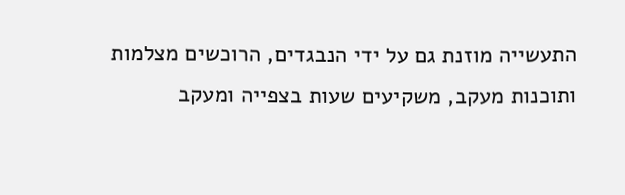התעשייה מוזנת גם על ידי הנבגדים, הרוכשים מצלמות ותוכנות מעקב, משקיעים שעות בצפייה ומעקב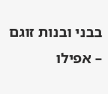בבני ובנות זוגם – אפילו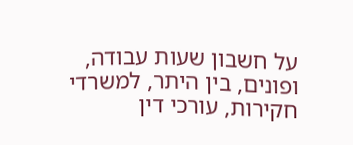על חשבון שעות עבודה, ופונים, בין היתר, למשרדי חקירות, עורכי דין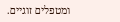ומטפלים זוגיים.